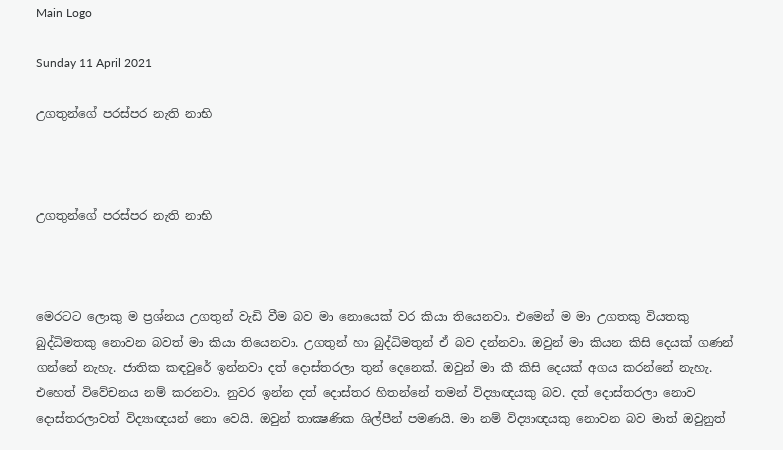Main Logo

Sunday 11 April 2021

උගතුන්ගේ පරස්පර නැති නාභි



උගතුන්ගේ පරස්පර නැති නාභි



මෙරටට ලොකු ම ප්‍රශ්නය උගතුන් වැඩි වීම බව මා නොයෙක් වර කියා තියෙනවා. එමෙන් ම මා උගතකු වියතකු බුද්ධිමතකු නොවන බවත් මා කියා තියෙනවා. උගතුන් හා බුද්ධිමතුන් ඒ බව දන්නවා. ඔවුන් මා කියන කිසි දෙයක් ගණන් ගන්නේ නැහැ. ජාතික කඳවුරේ ඉන්නවා දත් දොස්තරලා තුන් දෙනෙක්. ඔවුන් මා කී කිසි දෙයක් අගය කරන්නේ නැහැ. එහෙත් විවේචනය නම් කරනවා. නුවර ඉන්න දත් දොස්තර හිතන්නේ තමන් විද්‍යාඥයකු බව. දත් දොස්තරලා නොව දොස්තරලාවත් විද්‍යාඥයන් නො වෙයි. ඔවුන් තාක්‍ෂණික ශිල්පීන් පමණයි. මා නම් විද්‍යාඥයකු නොවන බව මාත් ඔවුනුත්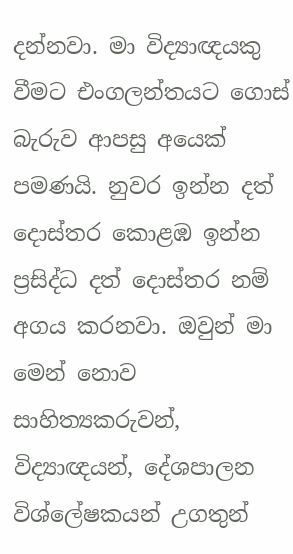දන්නවා. මා විද්‍යාඥයකු වීමට එංගලන්තයට ගොස් බැරුව ආපසු අයෙක් පමණයි. නුවර ඉන්න දත් දොස්තර කොළඹ ඉන්න ප්‍රසිද්ධ දත් දොස්තර නම් අගය කරනවා. ඔවුන් මා මෙන් නොව සාහිත්‍යකරුවන්, විද්‍යාඥයන්, දේශපාලන විශ්ලේෂකයන් උගතුන්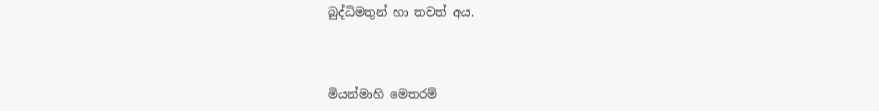බුද්ධිමතුන් හා තවත් අය.



මියන්මාහි මෙතරම්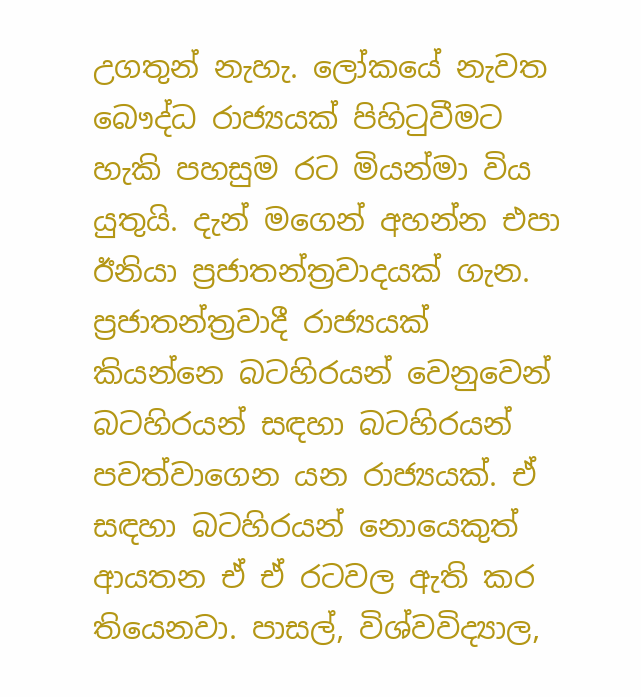උගතුන් නැහැ. ලෝකයේ නැවත බෞද්ධ රාජ්‍යයක් පිහිටුවීමට හැකි පහසුම රට මියන්මා විය යුතුයි. දැන් මගෙන් අහන්න එපා ඊනියා ප්‍රජාතන්ත්‍රවාදයක් ගැන. ප්‍රජාතන්ත්‍රවාදී රාජ්‍යයක් කියන්නෙ බටහිරයන් වෙනුවෙන් බටහිරයන් සඳහා බටහිරයන් පවත්වාගෙන යන රාජ්‍යයක්. ඒ සඳහා බටහිරයන් නොයෙකුත් ආයතන ඒ ඒ රටවල ඇති කර තියෙනවා. පාසල්, විශ්වවිද්‍යාල,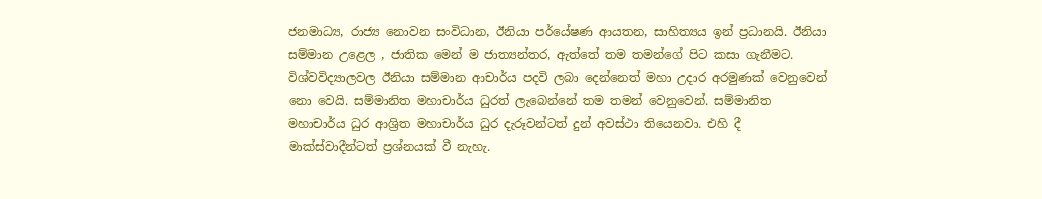ජනමාධ්‍ය, රාජ්‍ය නොවන සංවිධාන, ඊනියා පර්යේෂණ ආයතන, සාහිත්‍යය ඉන් ප්‍රධානයි. ඊනියා සම්මාන උළෙල , ජාතික මෙන් ම ජාත්‍යන්තර, ඇත්තේ තම තමන්ගේ පිට කසා ගැනීමට. විශ්වවිද්‍යාලවල ඊනියා සම්මාන ආචාර්ය පදවි ලබා දෙන්නෙත් මහා උදාර අරමුණක් වෙනුවෙන් නො වෙයි. සම්මානිත මහාචාර්ය ධුරත් ලැබෙන්නේ තම තමන් වෙනුවෙන්. සම්මානිත මහාචාර්ය ධුර ආශ්‍රිත මහාචාර්ය ධුර දැරූවන්ටත් දුන් අවස්ථා තියෙනවා. එහි දී මාක්ස්වාදීන්ටත් ප්‍රශ්නයක් වී නැහැ.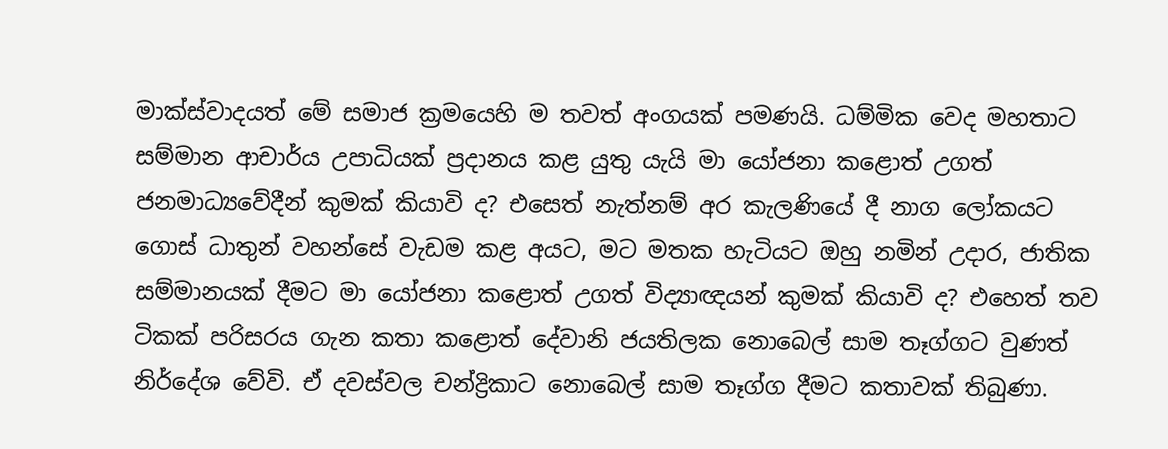මාක්ස්වාදයත් මේ සමාජ ක්‍රමයෙහි ම තවත් අංගයක් පමණයි. ධම්මික වෙද මහතාට සම්මාන ආචාර්ය උපාධියක් ප්‍රදානය කළ යුතු යැයි මා යෝජනා කළොත් උගත් ජනමාධ්‍යවේදීන් කුමක් කියාවි ද? එසෙත් නැත්නම් අර කැලණියේ දී නාග ලෝකයට ගොස් ධාතුන් වහන්සේ වැඩම කළ අයට, මට මතක හැටියට ඔහු නමින් උදාර, ජාතික සම්මානයක් දීමට මා යෝජනා කළොත් උගත් විද්‍යාඥයන් කුමක් කියාවි ද? එහෙත් තව ටිකක් පරිසරය ගැන කතා කළොත් දේවානි ජයතිලක නොබෙල් සාම තෑග්ගට වුණත් නිර්දේශ වේවි. ඒ දවස්වල චන්ද්‍රිකාට නොබෙල් සාම තෑග්ග දීමට කතාවක් තිබුණා.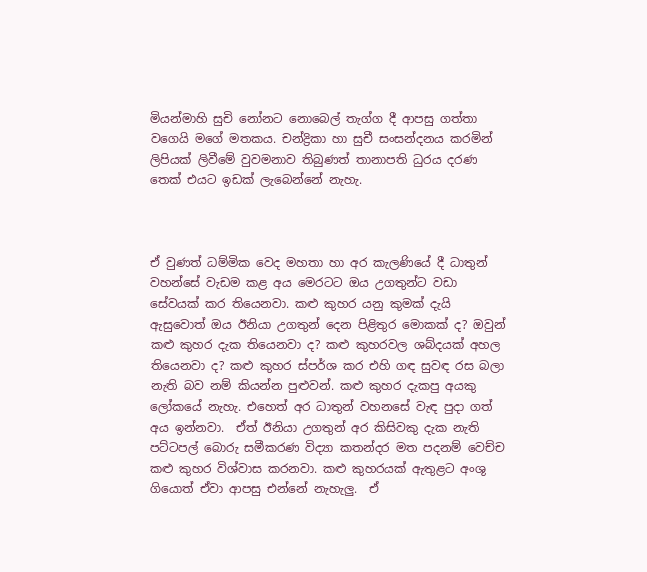මියන්මාහි සුචි නෝනට නොබෙල් තැග්ග දී ආපසු ගත්තා වගෙයි මගේ මතකය. චන්ද්‍රිකා හා සුචී සංසන්දනය කරමින් ලිපියක් ලිවීමේ වුවමනාව තිබුණත් තානාපති ධුරය දරණ තෙක් එයට ඉඩක් ලැබෙන්නේ නැහැ.



ඒ වුණත් ධම්මික වෙද මහතා හා අර කැලණියේ දී ධාතුන් වහන්සේ වැඩම කළ අය මෙරටට ඔය උගතුන්ට වඩා සේවයක් කර තියෙනවා. කළු කුහර යනු කුමක් දැයි ඇසුවොත් ඔය ඊනියා උගතුන් දෙන පිළිතුර මොකක් ද? ඔවුන් කළු කුහර දැක තියෙනවා ද? කළු කුහරවල ශබ්දයක් අහල තියෙනවා ද? කළු කුහර ස්පර්ශ කර එහි ගඳ සුවඳ රස බලා නැති බව නම් කියන්න පුළුවන්. කළු කුහර දැකපු අයකු ලෝකයේ නැහැ. එහෙත් අර ධාතුන් වහනසේ වැඳ පුදා ගත් අය ඉන්නවා.  ඒත් ඊනියා උගතුන් අර කිසිවකු දැක නැති පට්ටපල් බොරු සමීකරණ විද්‍යා කතන්දර මත පදනම් වෙච්ච කළු කුහර විශ්වාස කරනවා. කළු කුහරයක් ඇතුළට අංශු ගියොත් ඒවා ආපසු එන්නේ නැහැලු.  ඒ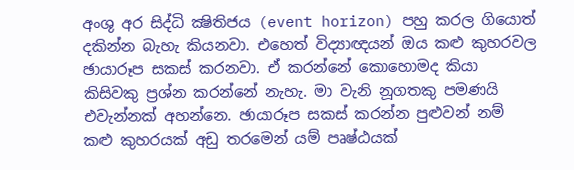අංශු අර සිද්ධි ක්‍ෂිතිජය (event horizon) පහු කරල ගියොත් දකින්න බැහැ කියනවා. එහෙත් විද්‍යාඥයන් ඔය කළු කුහරවල ඡායාරූප සකස් කරනවා. ඒ කරන්නේ කොහොමද කියා කිසිවකු ප්‍රශ්න කරන්නේ නැහැ. මා වැනි නූගතකු පමණයි එවැන්නක් අහන්නෙ. ඡායාරූප සකස් කරන්න පුළුවන් නම් කළු කුහරයක් අඩු තරමෙන් යම් පෘෂ්ඨයක්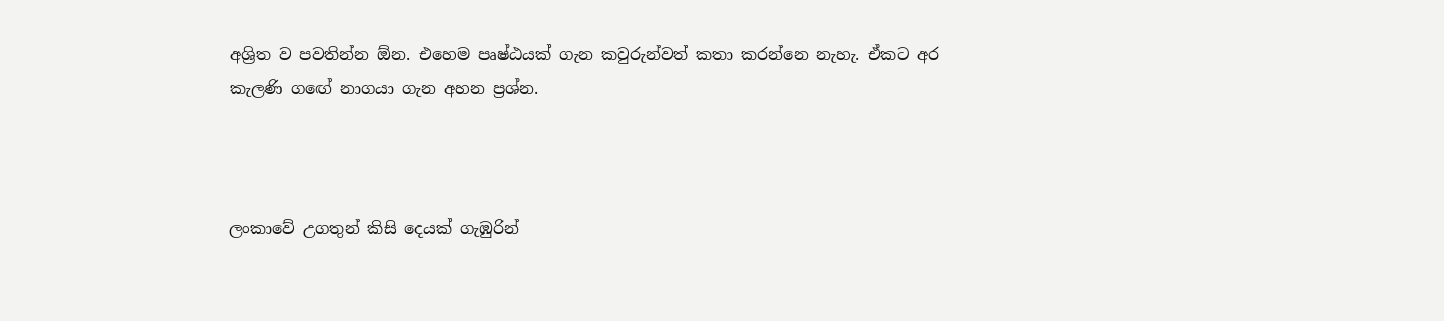අශ්‍රිත ව පවතින්න ඕන. එහෙම පෘෂ්ඨයක් ගැන කවුරුන්වත් කතා කරන්නෙ නැහැ. ඒකට අර කැලණි ගඟේ නාගයා ගැන අහන ප්‍රශ්න.



ලංකාවේ උගතුන් කිසි දෙයක් ගැඹුරින්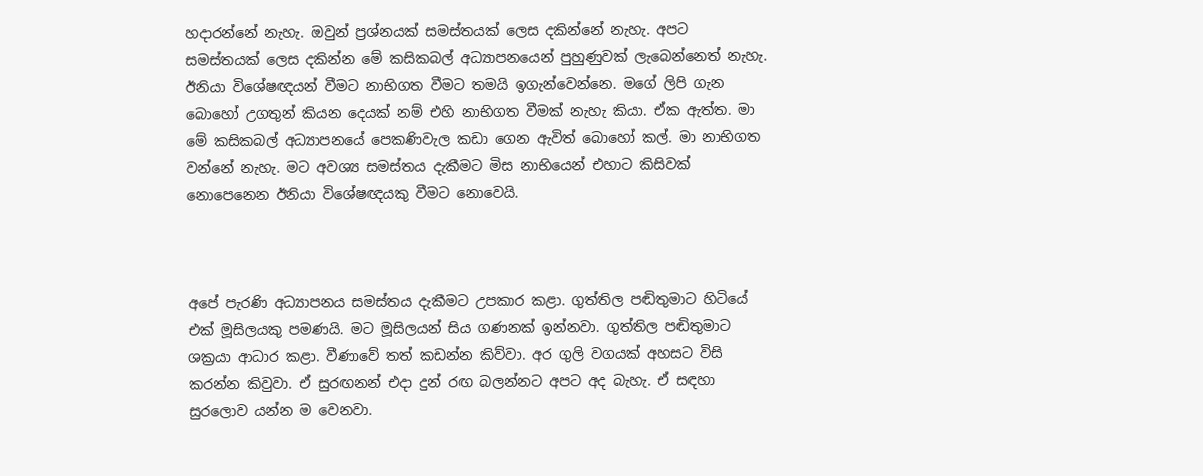හදාරන්නේ නැහැ. ඔවුන් ප්‍රශ්නයක් සමස්තයක් ලෙස දකින්නේ නැහැ. අපට සමස්තයක් ලෙස දකින්න මේ කසිකබල් අධ්‍යාපනයෙන් පුහුණුවක් ලැබෙන්නෙත් නැහැ. ඊනියා විශේෂඥයන් වීමට නාභිගත වීමට තමයි ඉගැන්වෙන්නෙ. මගේ ලිපි ගැන බොහෝ උගතුන් කියන දෙයක් නම් එහි නාභිගත වීමක් නැහැ කියා. ඒක ඇත්ත. මා මේ කසිකබල් අධ්‍යාපනයේ පෙකණිවැල කඩා ගෙන ඇවිත් බොහෝ කල්. මා නාභිගත වන්නේ නැහැ. මට අවශ්‍ය සමස්තය දැකීමට මිස නාභියෙන් එහාට කිසිවක් නොපෙනෙන ඊනියා විශේෂඥයකු වීමට නොවෙයි.



අපේ පැරණි අධ්‍යාපනය සමස්තය දැකීමට උපකාර කළා. ගුත්තිල පඬිතුමාට හිටියේ එක් මූසිලයකු පමණයි. මට මූසිලයන් සිය ගණනක් ඉන්නවා. ගුත්තිල පඬිතුමාට ශක්‍රයා ආධාර කළා. වීණාවේ තත් කඩන්න කිව්වා. අර ගුලි වගයක් අහසට විසි කරන්න කිවුවා. ඒ සුරඟනන් එදා දුන් රඟ බලන්නට අපට අද බැහැ. ඒ සඳහා සුරලොව යන්න ම වෙනවා.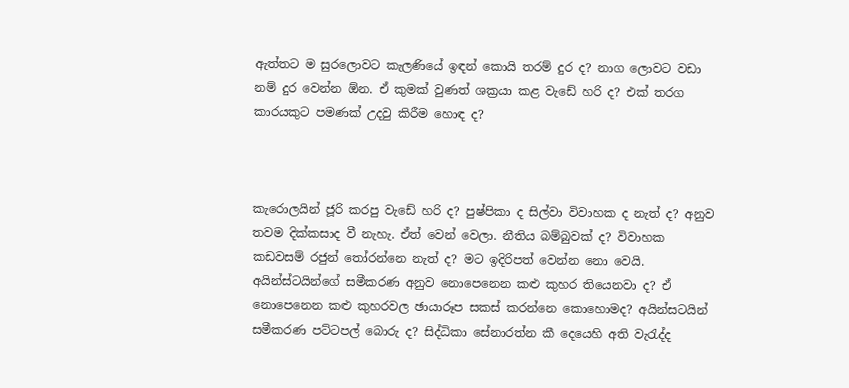ඇත්තට ම සුරලොවට කැලණියේ ඉඳන් කොයි තරම් දුර ද? නාග ලොවට වඩා නම් දුර වෙන්න ඕන. ඒ කුමක් වුණත් ශක්‍රයා කළ වැඩේ හරි ද? එක් තරග කාරයකුට පමණක් උදවු කිරීම හොඳ ද?



කැරොලයින් ජූරි කරපු වැඩේ හරි ද? පුෂ්පිකා ද සිල්වා විවාහක ද නැත් ද? අනුව තවම දික්කසාද වී නැහැ. ඒත් වෙන් වෙලා. නීතිය බම්බුවක් ද? විවාහක කඩවසම් රජුන් තෝරන්නෙ නැත් ද? මට ඉදිරිපත් වෙන්න නො වෙයි. අයින්ස්ටයින්ගේ සමීකරණ අනුව නොපෙනෙන කළු කුහර තියෙනවා ද? ඒ නොපෙනෙන කළු කුහරවල ඡායාරූප සකස් කරන්නෙ කොහොමද? අයින්සටයින් සමීකරණ පට්ටපල් බොරු ද? සිද්ධිකා සේනාරත්න කී දෙයෙහි අති වැරැද්ද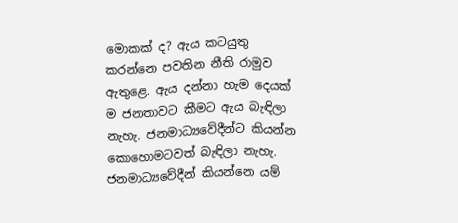මොකක් ද? ඇය කටයුතු කරන්නෙ පවතින නීති රාමුව ඇතුළෙ. ඇය දන්නා හැම දෙයක් ම ජනතාවට කීමට ඇය බැඳිලා නැහැ. ජනමාධ්‍යවේදීන්ට කියන්න කොහොමටවත් බැඳිලා නැහැ. ජනමාධ්‍යවේදීන් කියන්නෙ යම්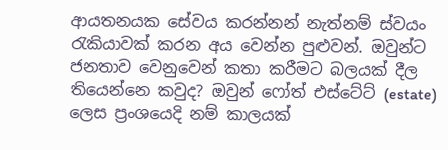ආයතනයක සේවය කරන්නන් නැත්නම් ස්වයං රැකියාවක් කරන අය වෙන්න පුළුවන්. ඔවුන්ට ජනතාව වෙනුවෙන් කතා කරීමට බලයක් දීල තියෙන්නෙ කවුද? ඔවුන් ෆෝත් එස්ටේට් (estate) ලෙස ප්‍රංශයෙදි නම් කාලයක්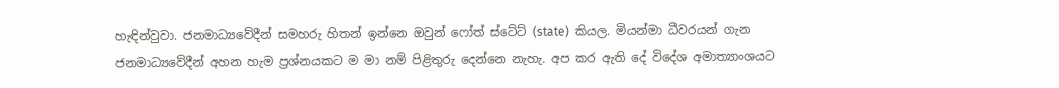හැඳින්වුවා. ජනමාධ්‍යවේදීන් සමහරු හිතන් ඉන්නෙ ඔවුන් ෆෝත් ස්ටේට් (state)  කියල. මියන්මා ධීවරයන් ගැන ජනමාධ්‍යවේදීන් අහන හැම ප්‍රශ්නයකට ම මා නම් පිළිතුරු දෙන්නෙ නැහැ. අප කර ඇති දේ විදේශ අමාත්‍යාංශයට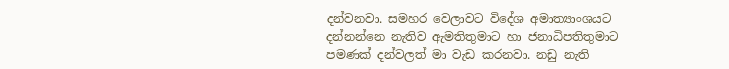දන්වනවා. සමහර වෙලාවට විදේශ අමාත්‍යාංශයට දන්නන්නෙ නැතිව ඇමතිතුමාට හා ජනාධිපතිතුමාට පමණක් දන්වලත් මා වැඩ කරනවා. නඩු නැති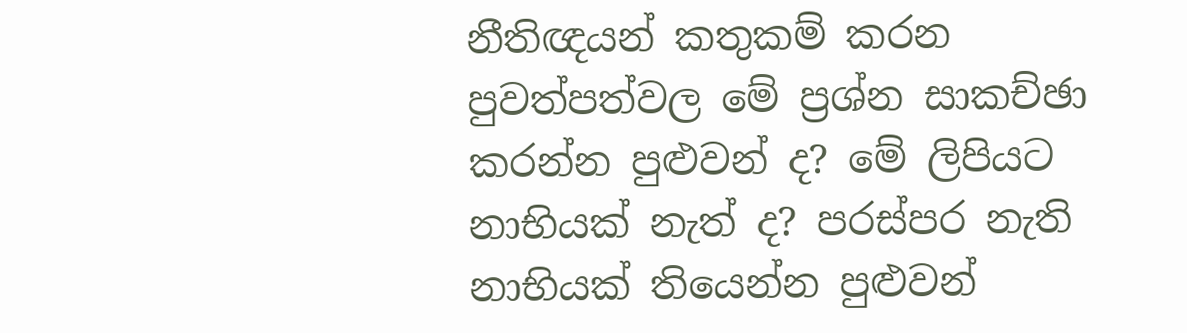නීතිඥයන් කතුකම් කරන පුවත්පත්වල මේ ප්‍රශ්න සාකච්ඡා කරන්න පුළුවන් ද? මේ ලිපියට නාභියක් නැත් ද? පරස්පර නැති නාභියක් තියෙන්න පුළුවන්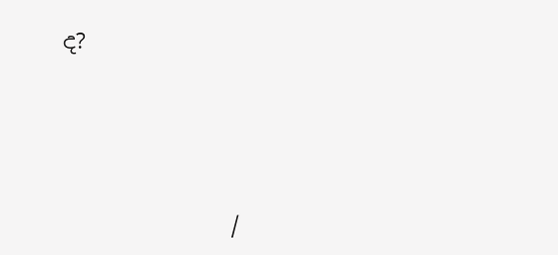ද?




               /